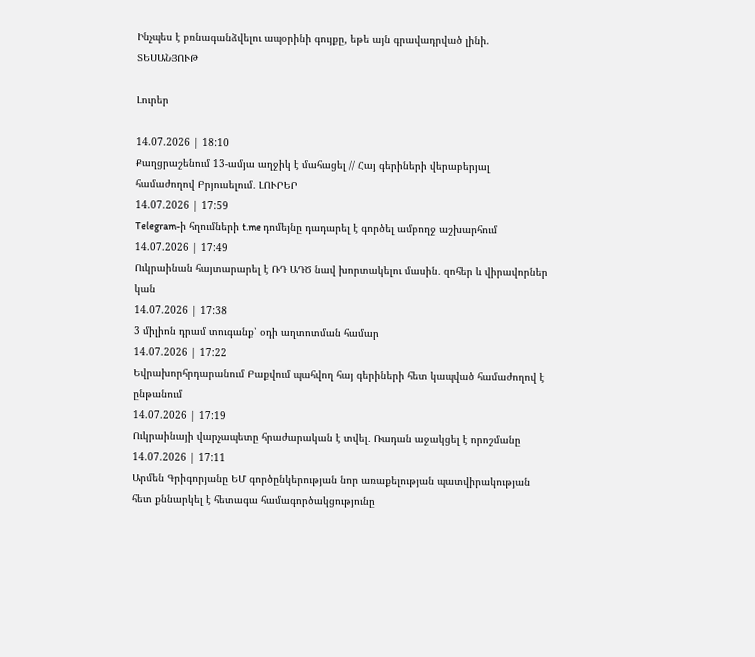Ինչպես է բռնագանձվելու ապօրինի գույքը, եթե այն գրավադրված լինի. ՏԵՍԱՆՅՈՒԹ

Լուրեր

14.07.2026 | 18:10
Քաղցրաշենում 13-ամյա աղջիկ է մահացել // Հայ գերիների վերաբերյալ համաժողով Բրյուսելում․ ԼՈՒՐԵՐ
14.07.2026 | 17:59
Telegram-ի հղումների t.me դոմեյնը դադարել է գործել ամբողջ աշխարհում
14.07.2026 | 17:49
Ուկրաինան հայտարարել է ՌԴ ԱԴԾ նավ խորտակելու մասին․ զոհեր և վիրավորներ կան
14.07.2026 | 17:38
3 միլիոն դրամ տուգանք՝ օդի աղտոտման համար
14.07.2026 | 17:22
Եվրախորհրդարանում Բաքվում պահվող հայ գերիների հետ կապված համաժողով է ընթանում
14.07.2026 | 17:19
Ուկրաինայի վարչապետը հրաժարական է տվել․ Ռադան աջակցել է որոշմանը
14.07.2026 | 17:11
Արմեն Գրիգորյանը ԵՄ գործընկերության նոր առաքելության պատվիրակության հետ քննարկել է հետագա համագործակցությունը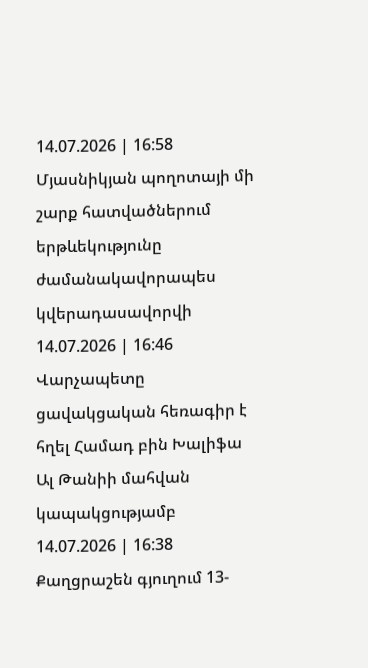14.07.2026 | 16:58
Մյասնիկյան պողոտայի մի շարք հատվածներում երթևեկությունը ժամանակավորապես կվերադասավորվի
14.07.2026 | 16:46
Վարչապետը ցավակցական հեռագիր է հղել Համադ բին Խալիֆա Ալ Թանիի մահվան կապակցությամբ
14.07.2026 | 16:38
Քաղցրաշեն գյուղում 13-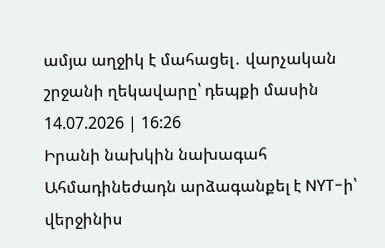ամյա աղջիկ է մահացել․ վարչական շրջանի ղեկավարը՝ դեպքի մասին
14.07.2026 | 16:26
Իրանի նախկին նախագահ Ահմադինեժադն արձագանքել է NYT-ի՝ վերջինիս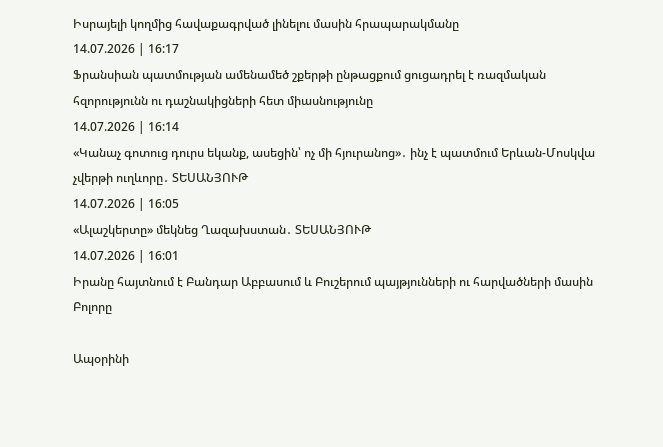Իսրայելի կողմից հավաքագրված լինելու մասին հրապարակմանը
14.07.2026 | 16:17
Ֆրանսիան պատմության ամենամեծ շքերթի ընթացքում ցուցադրել է ռազմական հզորությունն ու դաշնակիցների հետ միասնությունը
14.07.2026 | 16:14
«Կանաչ գոտուց դուրս եկանք, ասեցին՝ ոչ մի հյուրանոց»․ ինչ է պատմում Երևան-Մոսկվա չվերթի ուղևորը․ ՏԵՍԱՆՅՈՒԹ
14.07.2026 | 16:05
«Ալաշկերտը» մեկնեց Ղազախստան․ ՏԵՍԱՆՅՈՒԹ
14.07.2026 | 16:01
Իրանը հայտնում է Բանդար Աբբասում և Բուշերում պայթյունների ու հարվածների մասին
Բոլորը

Ապօրինի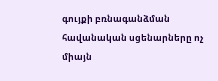գույքի բռնագանձման հավանական սցենարները ոչ միայն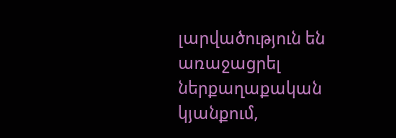լարվածություն են առաջացրել ներքաղաքական կյանքում,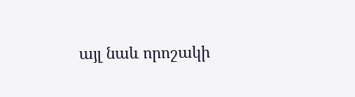այլ նաև որոշակի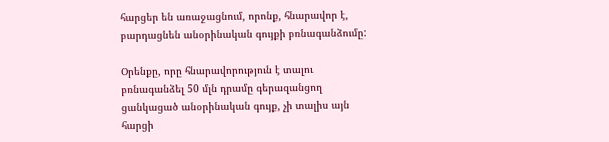հարցեր են առաջացնում, որոնք, հնարավոր է, բարդացնեն անօրինական գույքի բռնագանձումը:

Օրենքը, որը հնարավորություն է տալու բռնագանձել 50 մլն դրամը գերազանցող ցանկացած անօրինական գույք, չի տալիս այն հարցի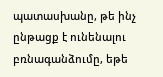պատասխանը, թե ինչ ընթացք է ունենալու բռնագանձումը, եթե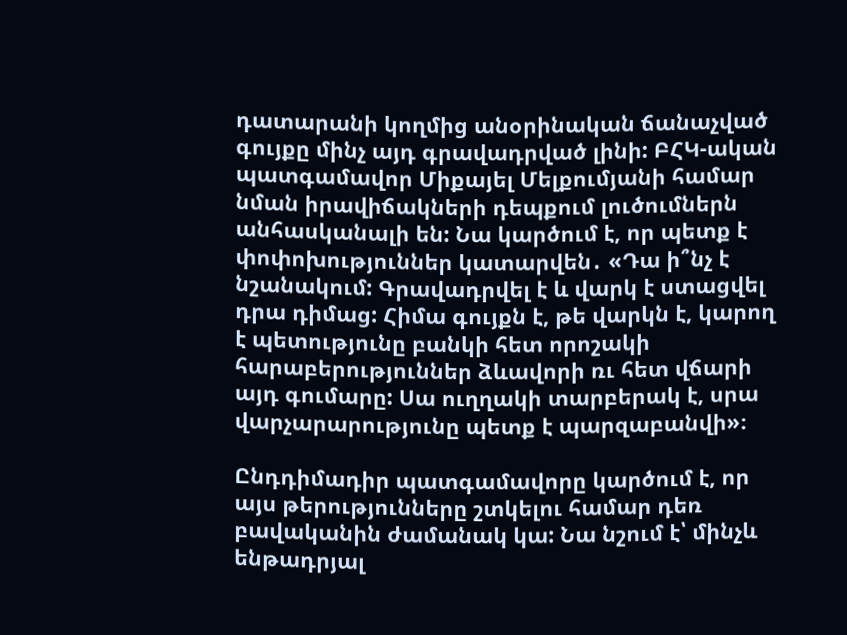դատարանի կողմից անօրինական ճանաչված գույքը մինչ այդ գրավադրված լինի: ԲՀԿ-ական պատգամավոր Միքայել Մելքումյանի համար նման իրավիճակների դեպքում լուծումներն անհասկանալի են: Նա կարծում է, որ պետք է փոփոխություններ կատարվեն․ «Դա ի՞նչ է նշանակում: Գրավադրվել է և վարկ է ստացվել դրա դիմաց: Հիմա գույքն է, թե վարկն է, կարող է պետությունը բանկի հետ որոշակի հարաբերություններ ձևավորի ռւ հետ վճարի այդ գումարը: Սա ուղղակի տարբերակ է, սրա վարչարարությունը պետք է պարզաբանվի»։

Ընդդիմադիր պատգամավորը կարծում է, որ այս թերությունները շտկելու համար դեռ բավականին ժամանակ կա: Նա նշում է՝ մինչև ենթադրյալ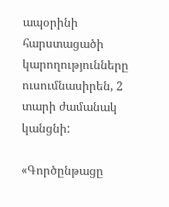ապօրինի հարստացածի կարողությունները ուսումնասիրեն, 2 տարի ժամանակ կանցնի:

«Գործընթացը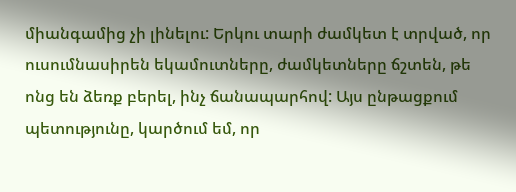միանգամից չի լինելու: Երկու տարի ժամկետ է տրված, որ ուսումնասիրեն եկամուտները, ժամկետները ճշտեն, թե ոնց են ձեռք բերել, ինչ ճանապարհով: Այս ընթացքում պետությունը, կարծում եմ, որ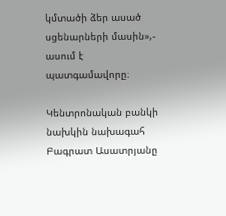կմտածի ձեր ասած սցենարների մասին»,- ասում է պատգամավորը։

Կենտրոնական բանկի նախկին նախագահ Բագրատ Ասատրյանը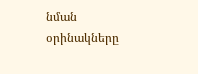նման օրինակները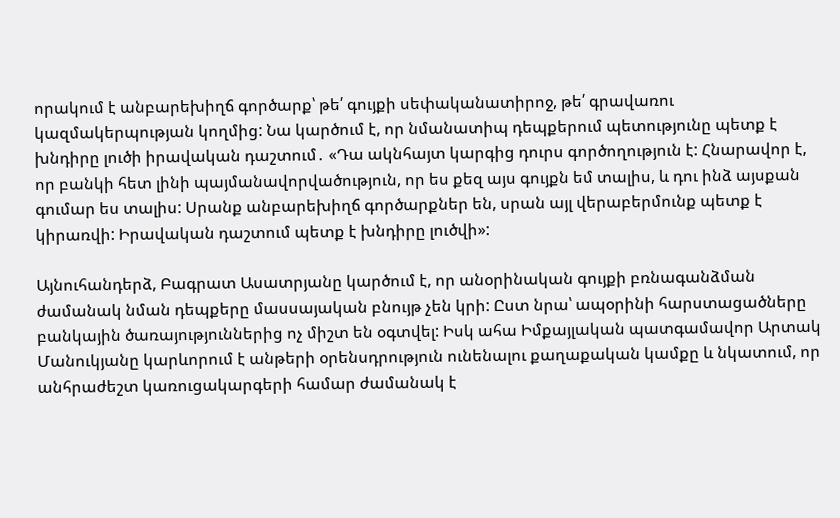որակում է անբարեխիղճ գործարք՝ թե՛ գույքի սեփականատիրոջ, թե՛ գրավառու կազմակերպության կողմից: Նա կարծում է, որ նմանատիպ դեպքերում պետությունը պետք է խնդիրը լուծի իրավական դաշտում․ «Դա ակնհայտ կարգից դուրս գործողություն է: Հնարավոր է, որ բանկի հետ լինի պայմանավորվածություն, որ ես քեզ այս գույքն եմ տալիս, և դու ինձ այսքան գումար ես տալիս: Սրանք անբարեխիղճ գործարքներ են, սրան այլ վերաբերմունք պետք է կիրառվի: Իրավական դաշտում պետք է խնդիրը լուծվի»:

Այնուհանդերձ, Բագրատ Ասատրյանը կարծում է, որ անօրինական գույքի բռնագանձման ժամանակ նման դեպքերը մասսայական բնույթ չեն կրի: Ըստ նրա՝ ապօրինի հարստացածները բանկային ծառայություններից ոչ միշտ են օգտվել: Իսկ ահա Իմքայլական պատգամավոր Արտակ Մանուկյանը կարևորում է անթերի օրենսդրություն ունենալու քաղաքական կամքը և նկատում, որ անհրաժեշտ կառուցակարգերի համար ժամանակ է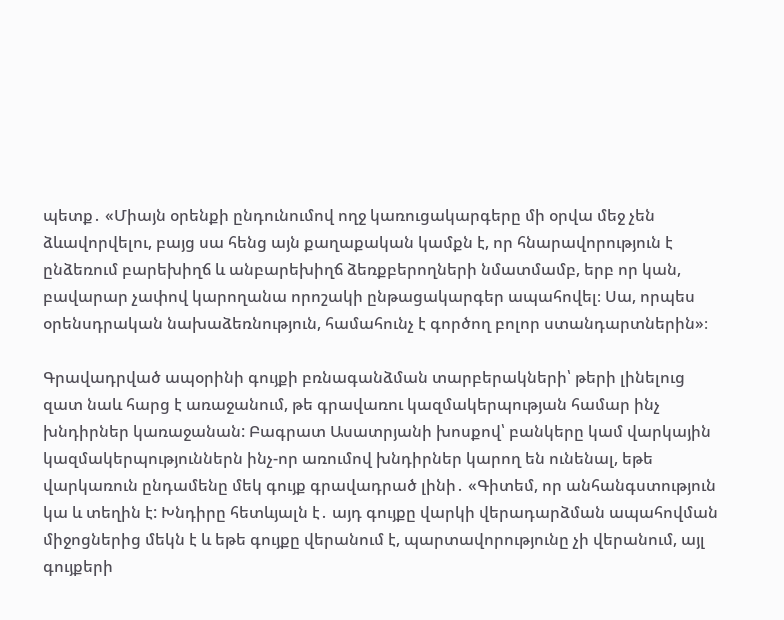պետք․ «Միայն օրենքի ընդունումով ողջ կառուցակարգերը մի օրվա մեջ չեն ձևավորվելու, բայց սա հենց այն քաղաքական կամքն է, որ հնարավորություն է ընձեռում բարեխիղճ և անբարեխիղճ ձեռքբերողների նմատմամբ, երբ որ կան, բավարար չափով կարողանա որոշակի ընթացակարգեր ապահովել։ Սա, որպես օրենսդրական նախաձեռնություն, համահունչ է գործող բոլոր ստանդարտներին»։

Գրավադրված ապօրինի գույքի բռնագանձման տարբերակների՝ թերի լինելուց զատ նաև հարց է առաջանում, թե գրավառու կազմակերպության համար ինչ խնդիրներ կառաջանան: Բագրատ Ասատրյանի խոսքով՝ բանկերը կամ վարկային կազմակերպություններն ինչ-որ առումով խնդիրներ կարող են ունենալ, եթե վարկառուն ընդամենը մեկ գույք գրավադրած լինի․ «Գիտեմ, որ անհանգստություն կա և տեղին է: Խնդիրը հետևյալն է․ այդ գույքը վարկի վերադարձման ապահովման միջոցներից մեկն է և եթե գույքը վերանում է, պարտավորությունը չի վերանում, այլ գույքերի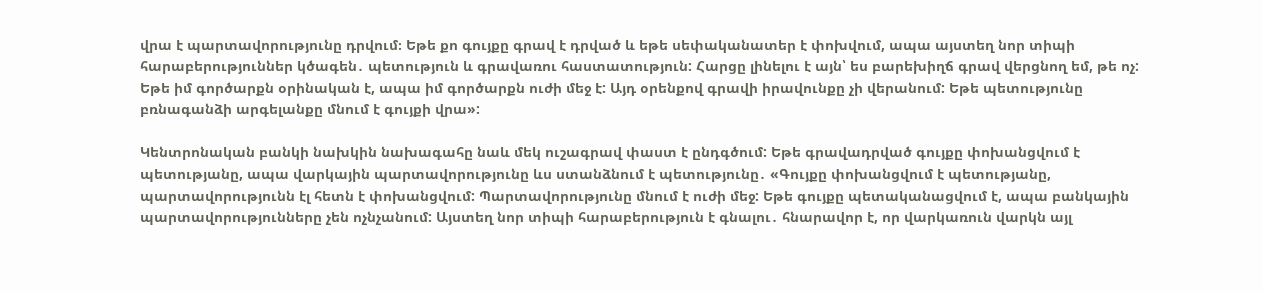վրա է պարտավորությունը դրվում։ Եթե քո գույքը գրավ է դրված և եթե սեփականատեր է փոխվում, ապա այստեղ նոր տիպի հարաբերություններ կծագեն․ պետություն և գրավառու հաստատություն: Հարցը լինելու է այն՝ ես բարեխիղճ գրավ վերցնող եմ, թե ոչ: Եթե իմ գործարքն օրինական է, ապա իմ գործարքն ուժի մեջ է: Այդ օրենքով գրավի իրավունքը չի վերանում: Եթե պետությունը բռնագանձի արգելանքը մնում է գույքի վրա»:

Կենտրոնական բանկի նախկին նախագահը նաև մեկ ուշագրավ փաստ է ընդգծում: Եթե գրավադրված գույքը փոխանցվում է պետությանը, ապա վարկային պարտավորությունը ևս ստանձնում է պետությունը․ «Գույքը փոխանցվում է պետությանը, պարտավորությունն էլ հետն է փոխանցվում: Պարտավորությունը մնում է ուժի մեջ: Եթե գույքը պետականացվում է, ապա բանկային պարտավորությունները չեն ոչնչանում: Այստեղ նոր տիպի հարաբերություն է գնալու․ հնարավոր է, որ վարկառուն վարկն այլ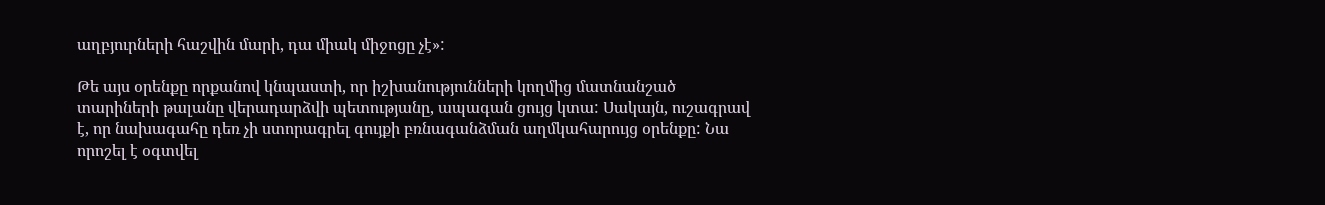աղբյուրների հաշվին մարի, դա միակ միջոցը չէ»:

Թե այս օրենքը որքանով կնպաստի, որ իշխանությունների կողմից մատնանշած տարիների թալանը վերադարձվի պետությանը, ապագան ցույց կտա: Սակայն, ուշագրավ է, որ նախագահը դեռ չի ստորագրել գույքի բռնագանձման աղմկահարույց օրենքը: Նա որոշել է օգտվել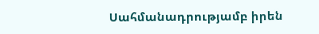Սահմանադրությամբ իրեն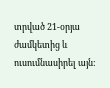տրված 21-օրյա ժամկետից և ուսումնասիրել այն: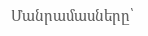Մանրամասները՝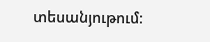տեսանյութում։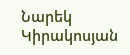Նարեկ Կիրակոսյան